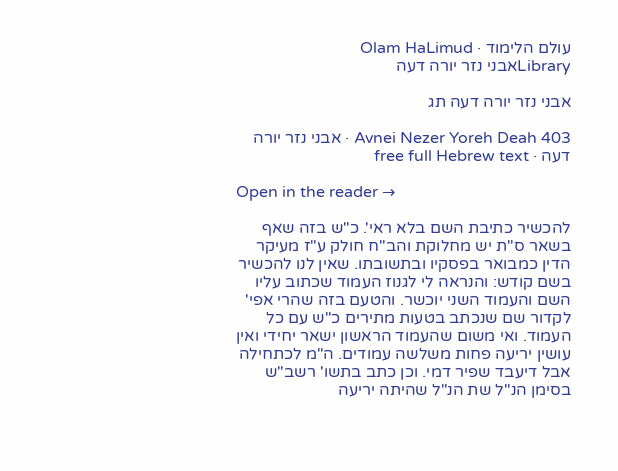עולם הלימוד · Olam HaLimud
Libraryאבני נזר יורה דעה

אבני נזר יורה דעה תג

Avnei Nezer Yoreh Deah 403 · אבני נזר יורה דעה · free full Hebrew text

Open in the reader →

להכשיר כתיבת השם בלא ראי'. כ"ש בזה שאף בשאר ס"ת יש מחלוקת והב"ח חולק ע"ז מעיקר הדין כמבואר בפסקיו ובתשובתו. שאין לנו להכשיר בשם קודש: והנראה לי לגנוז העמוד שכתוב עליו השם והעמוד השני יוכשר. והטעם בזה שהרי אפי' לקדור שם שנכתב בטעות מתירים כ"ש עם כל העמוד. ואי משום שהעמוד הראשון ישאר יחידי ואין עושין יריעה פחות משלשה עמודים. ה"מ לכתחילה אבל דיעבד שפיר דמי. וכן כתב בתשו' רשב"ש בסימן הנ"ל שת הנ"ל שהיתה יריעה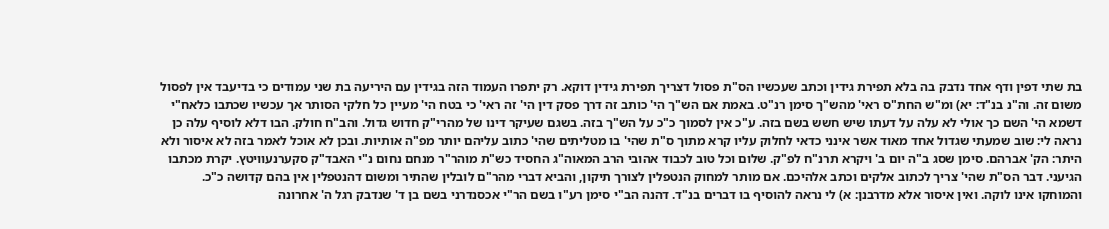בת שתי דפין ודף אחד נדבק בה בלא תפירת גידין וכתב שעכשיו הס"ת פסול דצריך תפירת גידין דוקא. רק יתפרו העמוד הזה בגידין עם היריעה בת שני עמודים כי בדיעבד אין לפסול משום זה. וה"נ בנ"ד: יא) ומ"ש החת"ס ראי' מהש"ך סימן רנ"ט. באמת אם הש"ך הי' כותב זה דרך פסק דין הי' זה ראי' כי בטח הי' מעיין כל חלקי הסותר אך עכשיו שכתבו כלאח"י דשמא הי' השם כך אולי לא עלה על דעתו שיש חשש בשם בזה. ע"כ אין לסמוך כ"כ על הש"ך בזה. בשגם שעיקר דינו של מהרי"ק חדוש גדול. והב"ח חולק. הבו דלא לוסיף עלה כן נראה לי: שוב שמעתי שגדול אחד מאוד אשר אינני כדאי לחלוק עליו קרא מתוך ס"ת שהי' בו מטליתים שהי' כתוב עליהם יותר מפ"ה אותיות. ובכן לא אוכל לאמר בזה לא איסור ולא היתר: הק' אברהם. סימן שסג ב"ה יום ב' ויקרא תרנ"ח לפ"ק. שלום וכל טוב לכבוד אהובי הרב המאוה"ג החסיד כש"ת מוהר"ר מנחם נחום נ"י האבד"ק סקערנעוויטץ. יקרת מכתבו הגיעני. דבר הס"ת שהי' צריך לכתוב אלקים וכתב אלהיכם. אם מותר למחוק הנטפלין לצורך תיקון, והביא דברי מהר"ם לובלין שהתיר ומשום דהנטפלין אין בהם קדושה כ"כ. והמוחקו אינו לוקה. ואין איסור אלא מדרבנן: א) לי נראה להוסיף בו דברים בנ"ד. דהנה הב"י סימן רע"ו בשם הר"י אכסנדרני בשם בן ד' שנדבק רגל ה' אחרונה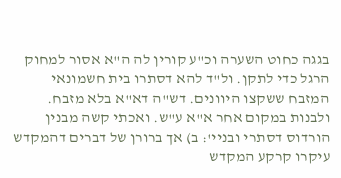בגגה כחוט השערה וכ"ע קורין לה ה"א אסור למחוק הרגל כדי לתקן. ול"ד להא דסתרו בית חשמונאי המזבח ששקצו היוונים. דש"ה דא"א בלא מזבח. ולבנות במקום אחר א"א ע"ש. ואכתי קשה מבנין הורדוס דסתרי ובניי': ב) אך ברורן של דברים דהמקדש עיקרו קרקע המקדש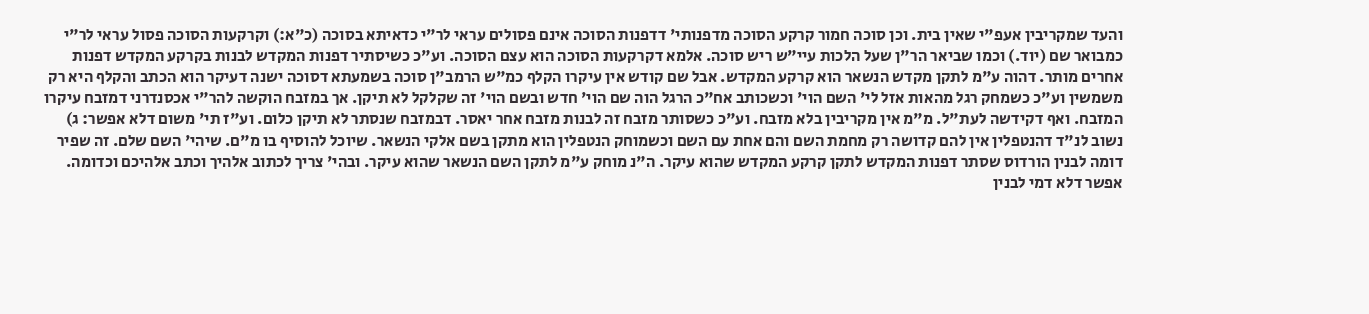והעד שמקריבין אעפ"י שאין בית. וכן סוכה חמור קרקע הסוכה מדפנותי' דדפנות הסוכה אינם פסולים עראי לר"י כדאיתא בסוכה (כ"א:) וקרקעות הסוכה פסול עראי לר"י כמבואר שם (יוד.) וכמו שביאר הר"ן שעל הלכות עיי"ש ריש סוכה. אלמא דקרקעות הסוכה הוא עצם הסוכה. וע"כ כשיסתיר דפנות המקדש לבנות בקרקע המקדש דפנות אחרים מותר. דהוה ע"מ לתקן מקדש הנשאר הוא קרקע המקדש. אבל שם קודש אין עיקרו הקלף כמ"ש הרמב"ן סוכה בשמעתא דסוכה ישנה דעיקר הוא הכתב והקלף היא רק משמשין וע"כ כשמחק רגל מהאות אזל לי' השם הוי' וכשכותב אח"כ הרגל הוה שם הוי' חדש ובשם הוי' זה שקלקל לא תיקן. אך במזבח הוקשה להר"י אכסנדרני דמזבח עיקרו המזבח. ואף דקידשה לעת"ל. מ"מ אין מקריבין בלא מזבח. וע"כ כשסותר מזבח זה לבנות מזבח אחר יאסר. דבמזבח שנסתר לא תיקן כלום. וע"ז תי' משום דלא אפשר: ג) נשוב לנ"ד דהנטפלין אין להם קדושה רק מחמת השם והם אחת עם השם וכשמוחק הנטפלין הוא מתקן בשם אלקי הנשאר. שיוכל להוסיף בו מ"ם. שיהי' השם שלם. זה שפיר דומה לבנין הורדוס שסתר דפנות המקדש לתקן קרקע המקדש שהוא עיקר. ה"נ מוחק ע"מ לתקן השם הנשאר שהוא עיקר. ובהי' צריך לכתוב אלהיך וכתב אלהיכם וכדומה. אפשר דלא דמי לבנין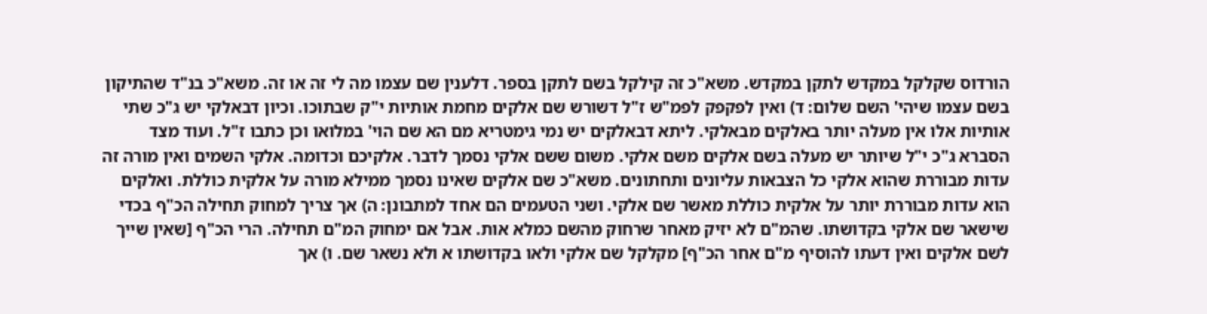הורדוס שקלקל במקדש לתקן במקדש. משא"כ זה קילקל בשם לתקן בספר. דלענין שם עצמו מה לי זה או זה. משא"כ בנ"ד שהתיקון בשם עצמו שיהי' השם שלום: ד) ואין לפקפק לפמ"ש ז"ל דשורש שם אלקים מחמת אותיות י"ק שבתוכו. וכיון דבאלקי יש ג"כ שתי אותיות אלו אין מעלה יותר באלקים מבאלקי. ליתא דבאלקים יש נמי גימטריא מם הא שם הוי' במלואו וכן כתבו ז"ל. ועוד מצד הסברא ג"כ י"ל שיותר יש מעלה בשם אלקים משם אלקי. משום ששם אלקי נסמך לדבר. אלקיכם וכדומה. אלקי השמים ואין מורה זה עדות מבוררת שהוא אלקי כל הצבאות עליונים ותחתונים. משא"כ שם אלקים שאינו נסמך ממילא מורה על אלקית כוללת. ואלקים הוא עדות מבוררת יותר על אלקית כוללת מאשר שם אלקי. ושני הטעמים הם אחד למתבונן: ה) אך צריך למחוק תחילה הכ"ף בכדי שישאר שם אלקי בקדושתו. שהמ"ם לא יזיק מאחר שרחוק מהשם כמלא אות. אבל אם ימחוק המ"ם תחילה. הרי הכ"ף [שאין שייך לשם אלקים ואין דעתו להוסיף מ"ם אחר הכ"ף] מקלקל שם אלקי ולאו בקדושתו א ולא נשאר שם. ו) אך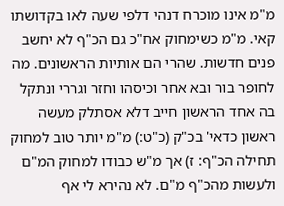מ"מ אינו מוכרח דנהי דלפי שעה לאו בקדושתו קאי. מ"מ כשימחוק אח"כ גם הכ"ף לא יחשב פנים חדשות. שהרי הם אותיות הראשונים. מה לחופר בור ובא אחר וכיסהו וחזר וגררי ונתקל בה אחד הראשון חייב דלא אסתלק מעשה ראשון כדאי' בכ"ק (כ"ט:) מ"מ יותר טוב למחוק תחילה הכ"ף: ז) אך מ"ש כבודו למחוק המ"ם ולעשות מהכ"ף מ"ם. לא נהירא לי אף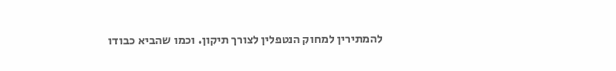להמתירין למחוק הנטפלין לצורך תיקון. וכמו שהביא כבודו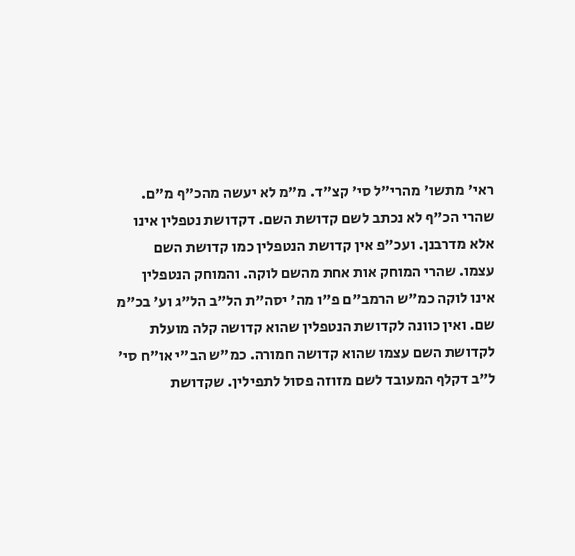ראי' מתשו' מהרי"ל סי' קצ"ד. מ"מ לא יעשה מהכ"ף מ"ם. שהרי הכ"ף לא נכתב לשם קדושת השם. דקדושת נטפלין אינו אלא מדרבנן. ועכ"פ אין קדושת הנטפלין כמו קדושת השם עצמו. שהרי המוחק אות אחת מהשם לוקה. והמוחק הנטפלין אינו לוקה כמ"ש הרמב"ם פ"ו מה' יסה"ת הל"ב הל"ג וע' בכ"מ שם. ואין כוונה לקדושת הנטפלין שהוא קדושה קלה מועלת לקדושת השם עצמו שהוא קדושה חמורה. כמ"ש הב"י או"ח סי' ל"ב דקלף המעובד לשם מזוזה פסול לתפילין. שקדושת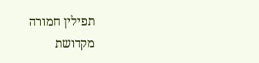תפילין חמורה מקדושת